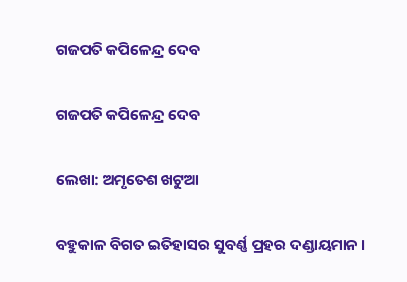ଗଜପତି କପିଳେନ୍ଦ୍ର ଦେବ

ଗଜପତି କପିଳେନ୍ଦ୍ର ଦେବ

ଲେଖା: ଅମୃତେଶ ଖଟୁଆ

ବହୁକାଳ ବିଗତ ଇତିହାସର ସୁବର୍ଣ୍ଣ ପ୍ରହର ଦଣ୍ଡାୟମାନ ।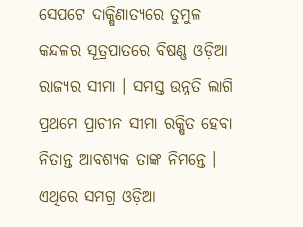ସେପଟେ ଦାକ୍ଷିଣାତ୍ୟରେ ତୁମୁଳ କନ୍ଦଳର ସୂତ୍ରପାତରେ ବିଷଣ୍ଣ ଓଡ଼ିଆ ରାଜ୍ୟର ସୀମା । ସମସ୍ତ ଉନ୍ନତି ଲାଗି ପ୍ରଥମେ ପ୍ରାଚୀନ ସୀମା ରକ୍ଷିତ ହେବା ନିତାନ୍ତ ଆବଶ୍ୟକ ତାଙ୍କ ନିମନ୍ତେ । ଏଥିରେ ସମଗ୍ର ଓଡ଼ିଆ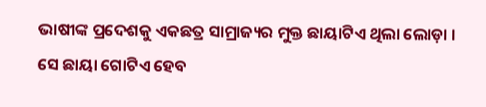ଭାଷୀଙ୍କ ପ୍ରଦେଶକୁ ଏକଛତ୍ର ସାମ୍ରାଜ୍ୟର ମୁକ୍ତ ଛାୟାଟିଏ ଥିଲା ଲୋଡ଼ା ।
ସେ ଛାୟା ଗୋଟିଏ ହେବ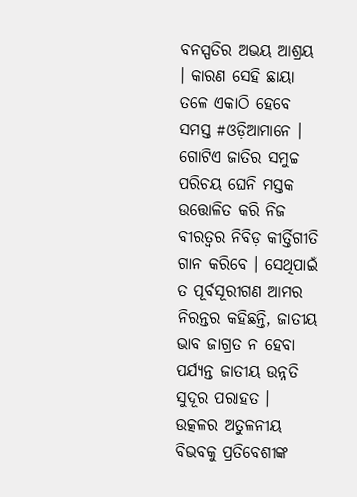ବନସ୍ପତିର ଅଭୟ ଆଶ୍ରୟ । କାରଣ ସେହି ଛାୟା ତଳେ ଏକାଠି ହେବେ ସମସ୍ତ #ଓଡ଼ିଆମାନେ । ଗୋଟିଏ ଜାତିର ସମୁଚ୍ଚ ପରିଚୟ ଘେନି ମସ୍ତକ ଉତ୍ତୋଳିତ କରି ନିଜ ବୀରତ୍ଵର ନିବିଡ଼ କୀର୍ତ୍ତିଗୀତି ଗାନ କରିବେ । ସେଥିପାଇଁ ତ ପୂର୍ବସୂରୀଗଣ ଆମର ନିରନ୍ତର କହିଛନ୍ତି, ଜାତୀୟ ଭାବ ଜାଗ୍ରତ ନ ହେବା ପର୍ଯ୍ୟନ୍ତ ଜାତୀୟ ଉନ୍ନତି ସୁଦୂର ପରାହତ ।
ଉତ୍କଳର ଅତୁଳନୀୟ ବିଭବକୁ ପ୍ରତିବେଶୀଙ୍କ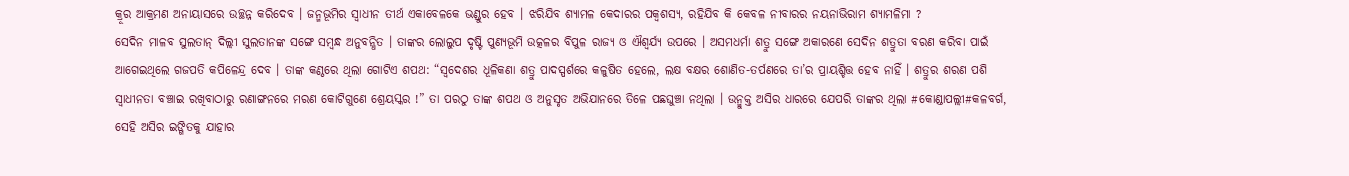କ୍ରୂର ଆକ୍ରମଣ ଅନାୟାସରେ ଉଚ୍ଛନ୍ନ କରିଦେବ । ଜନ୍ମଭୂମିର ସ୍ବାଧୀନ ତୀର୍ଥ ଏକାବେଳକେ ଭଣ୍ଡୁର ହେବ । ଝରିଯିବ ଶ୍ୟାମଳ କେଦାରର ପକ୍ଵଶସ୍ୟ, ରହିଯିବ କି କେବଳ ନୀବାରର ନୟନାଭିରାମ ଶ୍ୟାମଳିମା ?
ସେଦିନ ମାଳବ ସୁଲତାନ୍ ଦିଲ୍ଲୀ ସୁଲତାନଙ୍କ ସଙ୍ଗେ ସମ୍ବନ୍ଧ ଅନୁବନ୍ଧିତ । ତାଙ୍କର ଲୋଲୁପ ଦୃଷ୍ଟି ପୁଣ୍ୟଭୂମି ଉତ୍କଳର ବିପୁଳ ରାଜ୍ୟ ଓ ଐଶ୍ୱର୍ଯ୍ୟ ଉପରେ । ଅସମଧର୍ମା ଶତ୍ରୁ ସଙ୍ଗେ ଅକାରଣେ ସେଦିନ ଶତ୍ରୁତା ବରଣ କରିବା ପାଇଁ ଆଗେଇଥିଲେ ଗଜପତି କପିଳେନ୍ଦ୍ର ଦେବ । ତାଙ୍କ କଣ୍ଠରେ ଥିଲା ଗୋଟିଏ ଶପଥ: “ସ୍ବଦେଶର ଧୂଳିକଣା ଶତ୍ରୁ ପାଦସ୍ପର୍ଶରେ କଳୁଷିତ ହେଲେ, ଲକ୍ଷ ବକ୍ଷର ଶୋଣିତ-ତର୍ପଣରେ ତା’ର ପ୍ରାୟଶ୍ଚିତ୍ତ ହେବ ନାହିଁ । ଶତ୍ରୁର ଶରଣ ପଶି ସ୍ବାଧୀନତା ବଞ୍ଚାଇ ରଖିବାଠାରୁ ରଣାଙ୍ଗନରେ ମରଣ କୋଟିଗୁଣେ ଶ୍ରେୟସ୍କର !” ତା ପରଠୁ ତାଙ୍କ ଶପଥ ଓ ଅନୁସୃତ ଅଭିଯାନରେ ତିଳେ ପଛଘୁଞ୍ଚା ନଥିଲା । ଉନ୍ମୁକ୍ତ ଅସିର ଧାରରେ ଯେପରି ତାଙ୍କର ଥିଲା #କୋଣ୍ଡାପଲ୍ଲୀ#କଳବର୍ଗ, ସେହି ଅସିର ଇଙ୍ଗିତକୁ ଯାହାର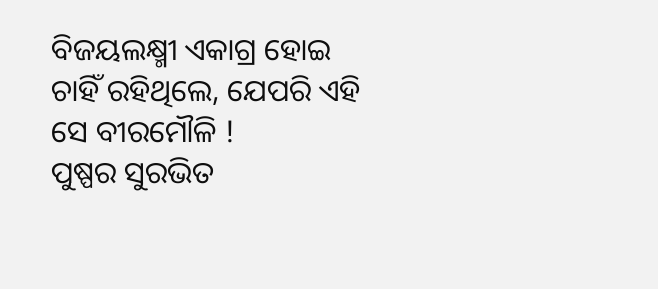ବିଜୟଲକ୍ଷ୍ମୀ ଏକାଗ୍ର ହୋଇ ଚାହିଁ ରହିଥିଲେ, ଯେପରି ଏହି ସେ ବୀରମୌଳି !
ପୁଷ୍ପର ସୁରଭିତ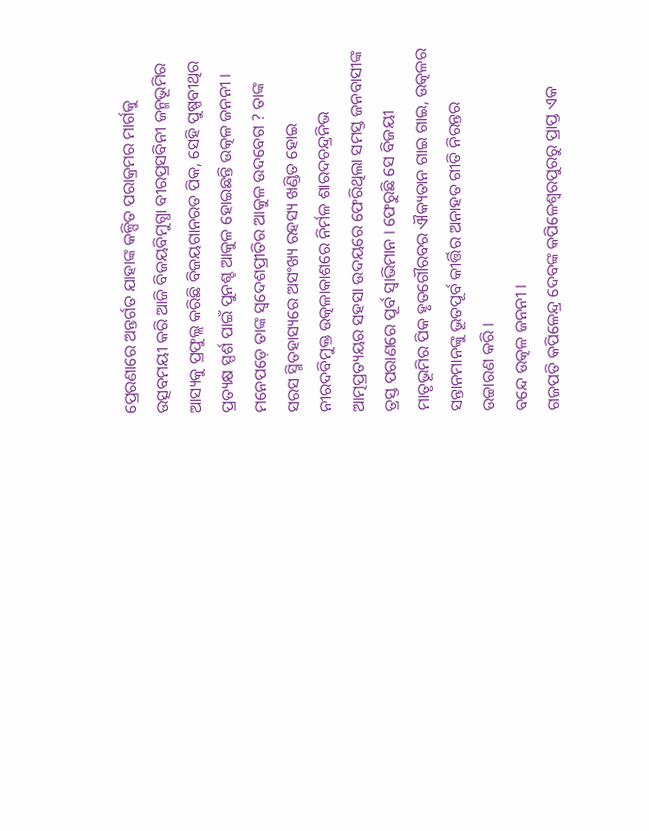ପ୍ରେରଣାରେ ଅନ୍ତର୍ଗତ ଯାହାଙ୍କ କଳ୍ପିତ ପରାକ୍ରମର ମାର୍ଗକୁ ଉତ୍ସବମୟୀ କରି ଆଜି ବିଜୟବିମୁଗ୍ଧା ବୀରପ୍ରସବିନୀ ଜନ୍ମଭୂମିର ଆସ୍ୟକୁ ପ୍ରଫୁଲ୍ଲ କରିଛି ବିଜୟଗାନରତ ପିକ, ସେହି ପୁଷ୍ପବୀଥିର ପ୍ରତ୍ୟକ୍ଷ ସ୍ପର୍ଶ ପାଇଁ ପୁନଶ୍ଚ ଆକୁଳ ହୋଇଛନ୍ତି ଉତ୍କଳ ଜନନୀ ।
ମନେପଡ଼େ ତାଙ୍କ ସ୍ଵଦେଶପ୍ରୀତିର ଆକୁଳ ଉଦବେଗ ? ତାଙ୍କ ସରସ ସ୍ମିତହାସ୍ୟରେ ଅସଂଖ୍ୟ ରହସ୍ୟ ଖଣ୍ଡିତ ହୋଇ ନୀରଦବିମୁକ୍ତ ଉତ୍କଳାକାଶରେ ନିର୍ମଳ ଶାରଦଚନ୍ଦ୍ରନିଭ ଆତ୍ମପ୍ରତ୍ୟୟର ସହସା ଉଦୟରେ ଫେରିଥିଲା ସମସ୍ତ ଜନବାସୀଙ୍କ ତ୍ରସ୍ତ ପରାଣରେ ପୂର୍ବ ସ୍ବାଭିମାନ । ଫେରୁଛି ସେ ବିଜୟୀ ମାତୃଭୂମିର ପିକ ହୃତଗୌରବର ଐକ୍ୟତାନ ଗାଇ ଗାଇ, ଉତ୍କଳର ସନ୍ତାନମାନଙ୍କୁ ଭୂତପୂର୍ବ କୀର୍ତ୍ତିର ଅନାହତ ଗୀତି ନିରନ୍ତର ଉଚ୍ଚାରଣ କରି ।
ବନ୍ଦେ ଉତ୍କଳ ଜନନୀ ।
ଗଜପତି କପିଳେନ୍ଦ୍ର ଦେବଙ୍କ କପିଳେଶ୍ବରପୁରରୁ ପ୍ରାପ୍ତ ଏକ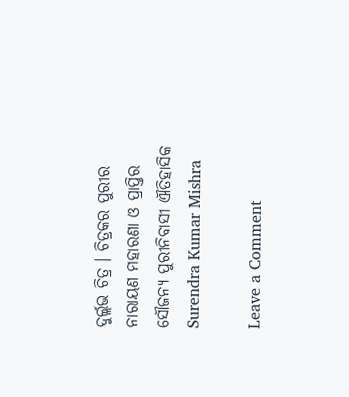ଦୁର୍ଲ୍ଲଭ ଚିତ୍ର । ଚିତ୍ରକର ପୁରୀର ନାରାୟଣ ମହାରଣା ଓ ପ୍ରାପ୍ତିର ସୌଜନ୍ୟ ପୁରୀନିବାସୀ ଐତିହାସିକ Surendra Kumar Mishra

Leave a Comment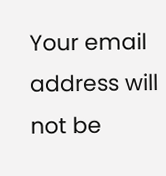Your email address will not be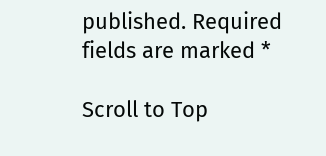published. Required fields are marked *

Scroll to Top